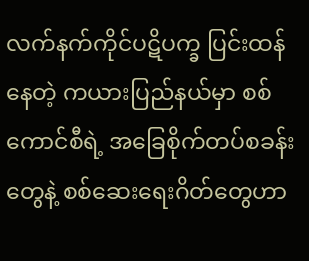လက်နက်ကိုင်ပဋိပက္ခ ပြင်းထန်နေတဲ့ ကယားပြည်နယ်မှာ စစ်ကောင်စီရဲ့ အခြေစိုက်တပ်စခန်းတွေနဲ့ စစ်ဆေးရေးဂိတ်တွေဟာ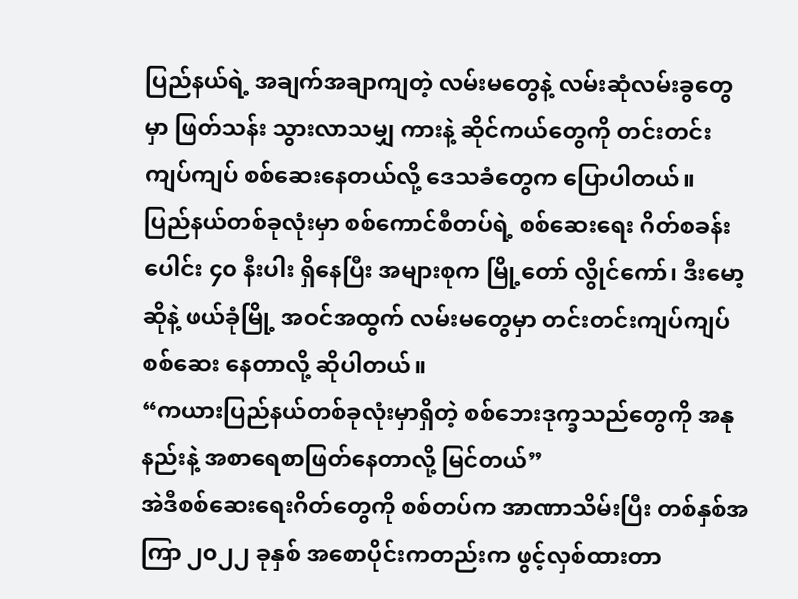ပြည်နယ်ရဲ့ အချက်အချာကျတဲ့ လမ်းမတွေနဲ့ လမ်းဆုံလမ်းခွတွေမှာ ဖြတ်သန်း သွားလာသမျှ ကားနဲ့ ဆိုင်ကယ်တွေကို တင်းတင်းကျပ်ကျပ် စစ်ဆေးနေတယ်လို့ ဒေသခံတွေက ပြောပါတယ်။
ပြည်နယ်တစ်ခုလုံးမှာ စစ်ကောင်စီတပ်ရဲ့ စစ်ဆေးရေး ဂိတ်စခန်းပေါင်း ၄၀ နီးပါး ရှိနေပြီး အများစုက မြို့တော် လွိုင်ကော်၊ ဒီးမော့ဆိုနဲ့ ဖယ်ခုံမြို့ အဝင်အထွက် လမ်းမတွေမှာ တင်းတင်းကျပ်ကျပ် စစ်ဆေး နေတာလို့ ဆိုပါတယ်။
“ကယားပြည်နယ်တစ်ခုလုံးမှာရှိတဲ့ စစ်ဘေးဒုက္ခသည်တွေကို အနုနည်းနဲ့ အစာရေစာဖြတ်နေတာလို့ မြင်တယ်”
အဲဒီစစ်ဆေးရေးဂိတ်တွေကို စစ်တပ်က အာဏာသိမ်းပြီး တစ်နှစ်အကြာ ၂၀၂၂ ခုနှစ် အစောပိုင်းကတည်းက ဖွင့်လှစ်ထားတာ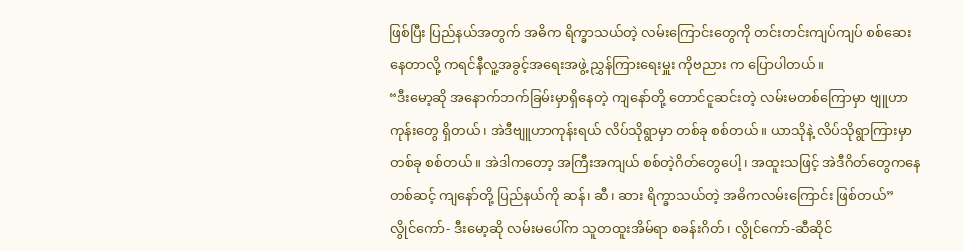ဖြစ်ပြီး ပြည်နယ်အတွက် အဓိက ရိက္ခာသယ်တဲ့ လမ်းကြောင်းတွေကို တင်းတင်းကျပ်ကျပ် စစ်ဆေးနေတာလို့ ကရင်နီလူ့အခွင့်အရေးအဖွဲ့ ညွှန်ကြားရေးမှူး ကိုဗညား က ပြောပါတယ်။
“ဒီးမော့ဆို အနောက်ဘက်ခြမ်းမှာရှိနေတဲ့ ကျနော်တို့ တောင်ငူဆင်းတဲ့ လမ်းမတစ်ကြောမှာ ဗျူဟာကုန်းတွေ ရှိတယ်၊ အဲဒီဗျူဟာကုန်းရယ် လိပ်သိုရွာမှာ တစ်ခု စစ်တယ်။ ယာသိုနဲ့ လိပ်သိုရွာကြားမှာ တစ်ခု စစ်တယ်။ အဲဒါကတော့ အကြီးအကျယ် စစ်တဲ့ဂိတ်တွေပေါ့၊ အထူးသဖြင့် အဲဒီဂိတ်တွေကနေတစ်ဆင့် ကျနော်တို့ ပြည်နယ်ကို ဆန်၊ ဆီ၊ ဆား ရိက္ခာသယ်တဲ့ အဓိကလမ်းကြောင်း ဖြစ်တယ်”
လွိုင်ကော်- ဒီးမော့ဆို လမ်းမပေါ်က သူတထူးအိမ်ရာ စခန်းဂိတ်၊ လွိုင်ကော်-ဆီဆိုင်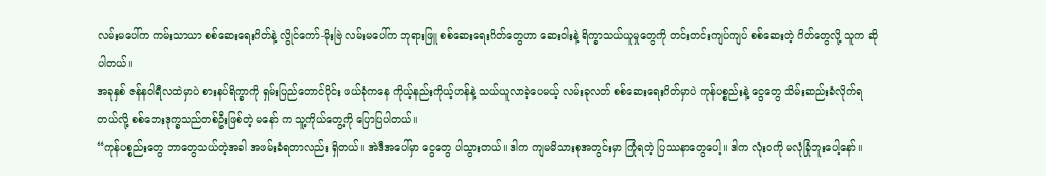လမ်းမပေါ်က ကမ်းသာယာ စစ်ဆေးရေးဂိတ်နဲ့ လွိုင်ကော်-မိုးဗြဲ လမ်းမပေါ်က ဘုရားဖြူ စစ်ဆေးရေးဂိတ်တွေဟာ ဆေးဝါးနဲ့ ရိက္ခာသယ်ယူမှုတွေကို တင်းတင်းကျပ်ကျပ် စစ်ဆေးတဲ့ ဂိတ်တွေလို့ သူက ဆိုပါတယ်။
အခုနှစ် ဇန်နဝါရီလထဲမှာပဲ စားနပ်ရိက္ခာကို ရှမ်းပြည်တောင်ပိုင်း ဖယ်ခုံကနေ ကိုယ့်နည်းကိုယ့်ဟန်နဲ့ သယ်ယူလာခဲ့ပေမယ့် လမ်းခုလတ် စစ်ဆေးရေးဂိတ်မှာပဲ ကုန်ပစ္စည်းနဲ့ ငွေတွေ သိမ်းဆည်းခံလိုက်ရ တယ်လို့ စစ်ဘေးဒုက္ခသည်တစ်ဦးဖြစ်တဲ့ မနော် က သူ့ကိုယ်တွေ့ကို ပြောပြပါတယ်။
“ကုန်ပစ္စည်းတွေ ဘာတွေသယ်တဲ့အခါ အဖမ်းခံရတာလည်း ရှိတယ်။ အဲဒီအပေါ်မှာ ငွေတွေ ပါသွားတယ်။ ဒါက ကျမမိသားစုအတွင်းမှာ ကြုံရတဲ့ ပြဿနာတွေပေါ့။ ဒါက လုံးဝကို မလုံခြုံဘူးပေါ့နော်။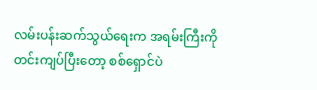လမ်းပန်းဆက်သွယ်ရေးက အရမ်းကြီးကို တင်းကျပ်ပြီးတော့ စစ်ရှောင်ပဲ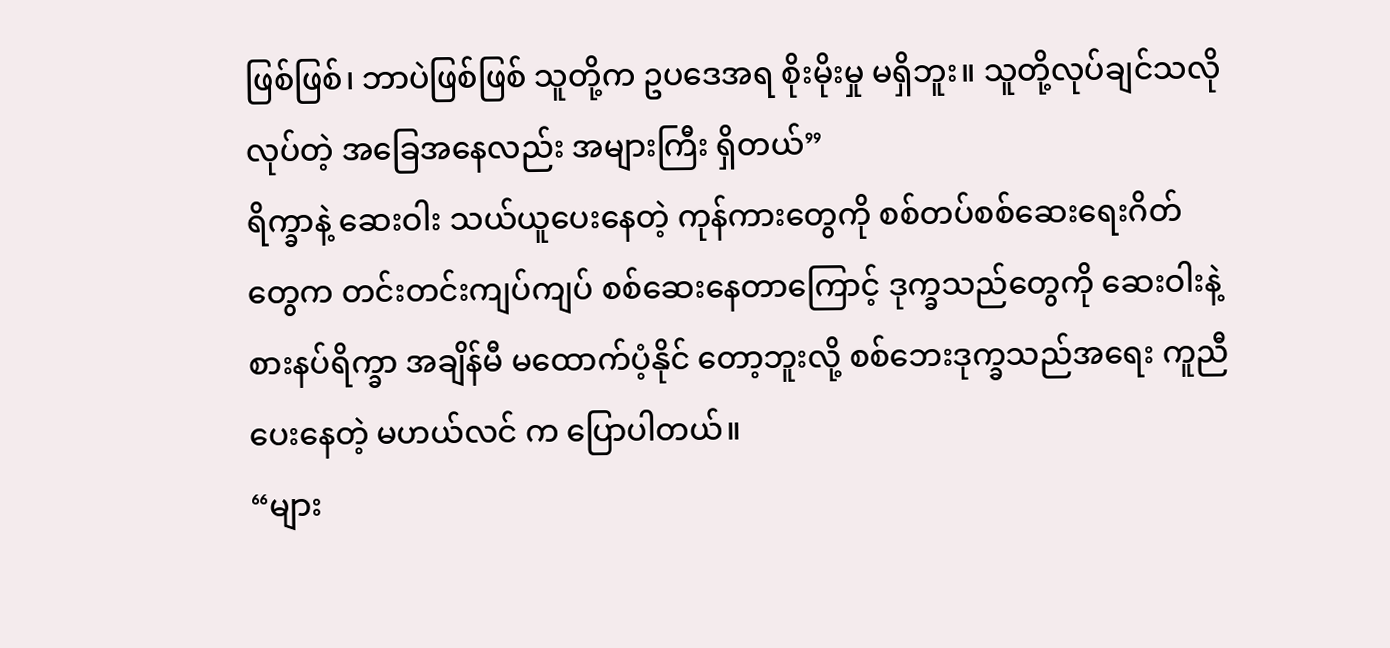ဖြစ်ဖြစ်၊ ဘာပဲဖြစ်ဖြစ် သူတို့က ဥပဒေအရ စိုးမိုးမှု မရှိဘူး။ သူတို့လုပ်ချင်သလို လုပ်တဲ့ အခြေအနေလည်း အများကြီး ရှိတယ်”
ရိက္ခာနဲ့ ဆေးဝါး သယ်ယူပေးနေတဲ့ ကုန်ကားတွေကို စစ်တပ်စစ်ဆေးရေးဂိတ်တွေက တင်းတင်းကျပ်ကျပ် စစ်ဆေးနေတာကြောင့် ဒုက္ခသည်တွေကို ဆေးဝါးနဲ့ စားနပ်ရိက္ခာ အချိန်မီ မထောက်ပံ့နိုင် တော့ဘူးလို့ စစ်ဘေးဒုက္ခသည်အရေး ကူညီပေးနေတဲ့ မဟယ်လင် က ပြောပါတယ်။
“များ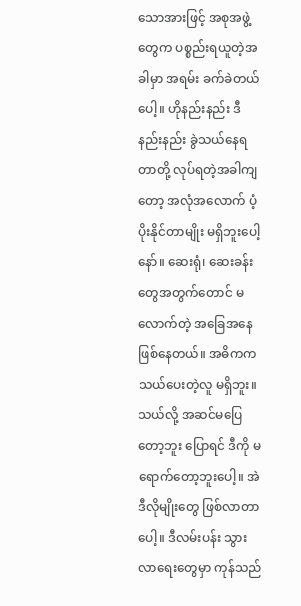သောအားဖြင့် အစုအဖွဲ့တွေက ပစ္စည်းရယူတဲ့အခါမှာ အရမ်း ခက်ခဲတယ်ပေါ့။ ဟိုနည်းနည်း ဒီနည်းနည်း ခွဲသယ်နေရတာတို့ လုပ်ရတဲ့အခါကျတော့ အလုံအလောက် ပံ့ပိုးနိုင်တာမျိုး မရှိဘူးပေါ့နော်။ ဆေးရုံ၊ ဆေးခန်းတွေအတွက်တောင် မလောက်တဲ့ အခြေအနေ ဖြစ်နေတယ်။ အဓိကက သယ်ပေးတဲ့လူ မရှိဘူး။ သယ်လို့ အဆင်မပြေတော့ဘူး ပြောရင် ဒီကို မရောက်တော့ဘူးပေါ့။ အဲဒီလိုမျိုးတွေ ဖြစ်လာတာပေါ့။ ဒီလမ်းပန်း သွားလာရေးတွေမှာ ကုန်သည်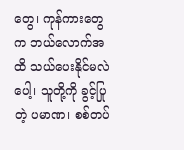တွေ၊ ကုန်ကားတွေက ဘယ်လောက်အထိ သယ်ပေးနိုင်မလဲပေါ့၊ သူတို့ကို ခွင့်ပြုတဲ့ ပမာဏ၊ စစ်တပ်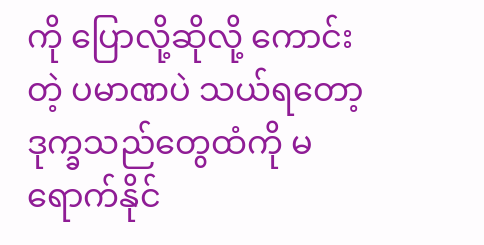ကို ပြောလို့ဆိုလို့ ကောင်းတဲ့ ပမာဏပဲ သယ်ရတော့ ဒုက္ခသည်တွေထံကို မရောက်နိုင်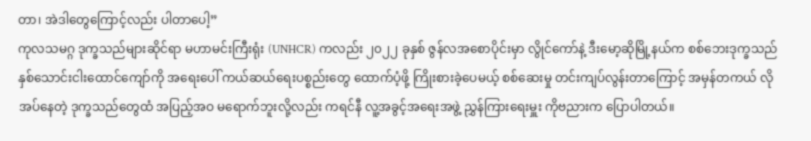တာ၊ အဲဒါတွေကြောင့်လည်း ပါတာပေါ့”
ကုလသမဂ္ဂ ဒုက္ခသည်များဆိုင်ရာ မဟာမင်းကြီးရုံး (UNHCR) ကလည်း ၂၀၂၂ ခုနှစ် ဇွန်လအစောပိုင်းမှာ လွိုင်ကော်နဲ့ ဒီးမော့ဆိုမြို့နယ်က စစ်ဘေးဒုက္ခသည် နှစ်သောင်းငါးထောင်ကျော်ကို အရေးပေါ် ကယ်ဆယ်ရေးပစ္စည်းတွေ ထောက်ပံ့ဖို့ ကြိုးစားခဲ့ပေမယ့် စစ်ဆေးမှု တင်းကျပ်လွန်းတာကြောင့် အမှန်တကယ် လိုအပ်နေတဲ့ ဒုက္ခသည်တွေထံ အပြည့်အဝ မရောက်ဘူးလို့လည်း ကရင်နီ လူ့အခွင့်အရေးအဖွဲ့ ညွှန်ကြားရေးမှူး ကိုဗညားက ပြောပါတယ်။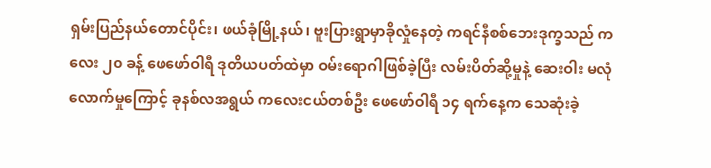ရှမ်းပြည်နယ်တောင်ပိုင်း၊ ဖယ်ခုံမြို့နယ်၊ ဗူးပြားရွာမှာခိုလှုံနေတဲ့ ကရင်နီစစ်ဘေးဒုက္ခသည် ကလေး ၂၀ ခန့် ဖေဖော်ဝါရီ ဒုတိယပတ်ထဲမှာ ဝမ်းရောဂါဖြစ်ခဲ့ပြီး လမ်းပိတ်ဆို့မှုနဲ့ ဆေးဝါး မလုံလောက်မှုကြောင့် ခုနစ်လအရွယ် ကလေးငယ်တစ်ဦး ဖေဖော်ဝါရီ ၁၄ ရက်နေ့က သေဆုံးခဲ့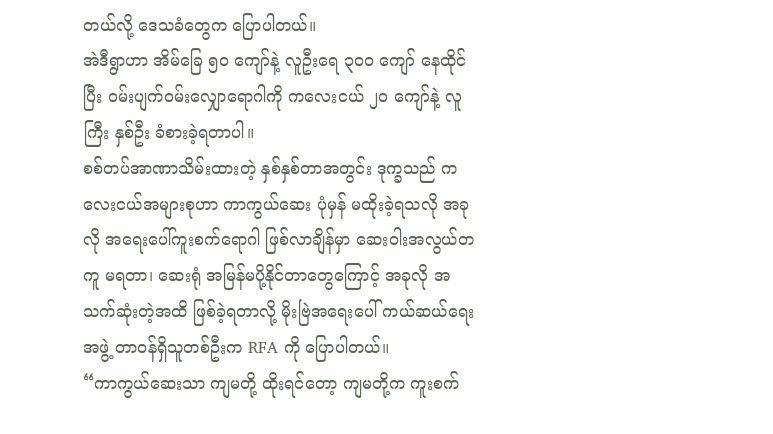တယ်လို့ ဒေသခံတွေက ပြောပါတယ်။
အဲဒီရွာဟာ အိမ်ခြေ ၅၀ ကျော်နဲ့ လူဦးရေ ၃၀၀ ကျော် နေထိုင်ပြီး ဝမ်းပျက်ဝမ်းလျှောရောဂါကို ကလေးငယ် ၂၀ ကျော်နဲ့ လူကြီး နှစ်ဦး ခံစားခဲ့ရတာပါ။
စစ်တပ်အာဏာသိမ်းထားတဲ့ နှစ်နှစ်တာအတွင်း ဒုက္ခသည် ကလေးငယ်အများစုဟာ ကာကွယ်ဆေး ပုံမှန် မထိုးခဲ့ရသလို အခုလို အရေးပေါ်ကူးစက်ရောဂါ ဖြစ်လာချိန်မှာ ဆေးဝါးအလွယ်တကူ မရတာ၊ ဆေးရုံ အမြန်မပို့နိုင်တာတွေကြောင့် အခုလို အသက်ဆုံးတဲ့အထိ ဖြစ်ခဲ့ရတာလို့ မိုးဗြဲအရေးပေါ် ကယ်ဆယ်ရေးအဖွဲ့ တာဝန်ရှိသူတစ်ဦးက RFA ကို ပြောပါတယ်။
“ကာကွယ်ဆေးသာ ကျမတို့ ထိုးရင်တော့ ကျမတို့က ကူးစက်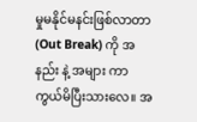မှုမနိုင်မနင်းဖြစ်လာတာ (Out Break) ကို အနည်း နဲ့ အများ ကာကွယ်မိပြီးသားလေ။ အ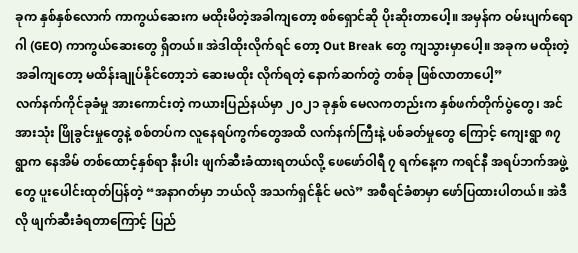ခုက နှစ်နှစ်လောက် ကာကွယ်ဆေးက မထိုးမိတဲ့အခါကျတော့ စစ်ရှောင်ဆို ပိုးဆိုးတာပေါ့။ အမှန်က ဝမ်းပျက်ရောဂါ (GEO) ကာကွယ်ဆေးတွေ ရှိတယ်။ အဲဒါထိုးလိုက်ရင် တော့ Out Break တွေ ကျသွားမှာပေါ့။ အခုက မထိုးတဲ့ အခါကျတော့ မထိန်းချုပ်နိုင်တော့ဘဲ ဆေးမထိုး လိုက်ရတဲ့ နောက်ဆက်တွဲ တစ်ခု ဖြစ်လာတာပေါ့”
လက်နက်ကိုင်ခုခံမှု အားကောင်းတဲ့ ကယားပြည်နယ်မှာ ၂၀၂၁ ခုနှစ် မေလကတည်းက နှစ်ဖက်တိုက်ပွဲတွေ၊ အင်အားသုံး ဖြိုခွင်းမှုတွေနဲ့ စစ်တပ်က လူနေရပ်ကွက်တွေအထိ လက်နက်ကြီးနဲ့ ပစ်ခတ်မှုတွေ ကြောင့် ကျေးရွာ ၈၇ ရွာက နေအိမ် တစ်ထောင့်နှစ်ရာ နီးပါး ဖျက်ဆီးခံထားရတယ်လို့ ဖေဖော်ဝါရီ ၇ ရက်နေ့က ကရင်နီ အရပ်ဘက်အဖွဲ့တွေ ပူးပေါင်းထုတ်ပြန်တဲ့ “အနာဂတ်မှာ ဘယ်လို အသက်ရှင်နိုင် မလဲ” အစီရင်ခံစာမှာ ဖော်ပြထားပါတယ်။ အဲဒီလို ဖျက်ဆီးခံရတာကြောင့် ပြည်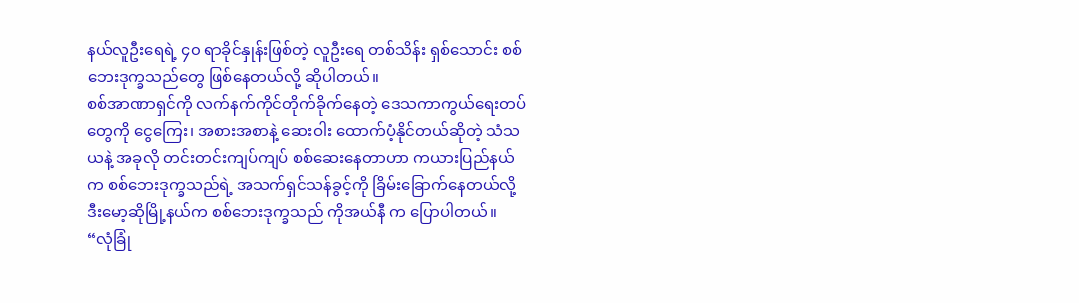နယ်လူဦးရေရဲ့ ၄၀ ရာခိုင်နှုန်းဖြစ်တဲ့ လူဦးရေ တစ်သိန်း ရှစ်သောင်း စစ်ဘေးဒုက္ခသည်တွေ ဖြစ်နေတယ်လို့ ဆိုပါတယ်။
စစ်အာဏာရှင်ကို လက်နက်ကိုင်တိုက်ခိုက်နေတဲ့ ဒေသကာကွယ်ရေးတပ်တွေကို ငွေကြေး၊ အစားအစာနဲ့ ဆေးဝါး ထောက်ပံ့နိုင်တယ်ဆိုတဲ့ သံသယနဲ့ အခုလို တင်းတင်းကျပ်ကျပ် စစ်ဆေးနေတာဟာ ကယားပြည်နယ်က စစ်ဘေးဒုက္ခသည်ရဲ့ အသက်ရှင်သန်ခွင့်ကို ခြိမ်းခြောက်နေတယ်လို့ ဒီးမော့ဆိုမြို့နယ်က စစ်ဘေးဒုက္ခသည် ကိုအယ်နီ က ပြောပါတယ်။
“လုံခြုံ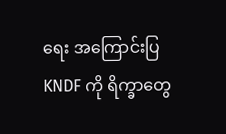ရေး အကြောင်းပြ KNDF ကို ရိက္ခာတွေ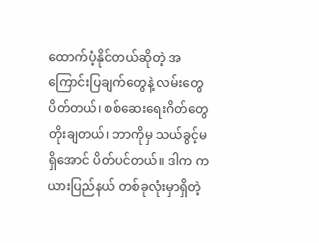ထောက်ပံ့နိုင်တယ်ဆိုတဲ့ အကြောင်းပြချက်တွေနဲ့ လမ်းတွေ ပိတ်တယ်၊ စစ်ဆေးရေးဂိတ်တွေ တိုးချတယ်၊ ဘာကိုမှ သယ်ခွင့်မရှိအောင် ပိတ်ပင်တယ်။ ဒါက ကယားပြည်နယ် တစ်ခုလုံးမှာရှိတဲ့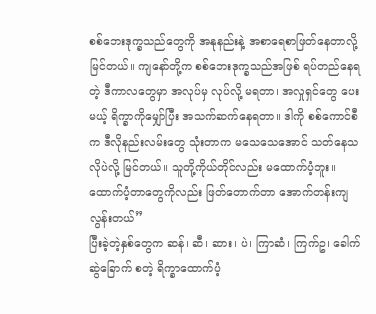စစ်ဘေးဒုက္ခသည်တွေကို အနုနည်းနဲ့ အစာရေစာဖြတ်နေတာလို့ မြင်တယ်။ ကျနော်တို့က စစ်ဘေးဒုက္ခသည်အဖြစ် ရပ်တည်နေရတဲ့ ဒီကာလတွေမှာ အလုပ်မှ လုပ်လို့ မရတာ၊ အလှုရှင်တွေ ပေးမယ့် ရိက္ခာကိုမျှော်ပြီး အသက်ဆက်နေရတာ။ ဒါကို စစ်ကောင်စီက ဒီလိုနည်းလမ်းတွေ သုံးတာက မသေသေအောင် သတ်နေသလိုပဲလို့ မြင်တယ်။ သူတို့ကိုယ်တိုင်လည်း မထောက်ပံ့ဘူး။ ထောက်ပံ့တာတွေကိုလည်း ဖြတ်တောက်တာ အောက်တန်းကျလွန်းတယ်”
ပြီးခဲ့တဲ့နှစ်တွေက ဆန်၊ ဆီ၊ ဆား၊ ပဲ၊ ကြာဆံ၊ ကြက်ဥ၊ ခေါက်ဆွဲခြောက် စတဲ့ ရိက္ခာထောက်ပံ့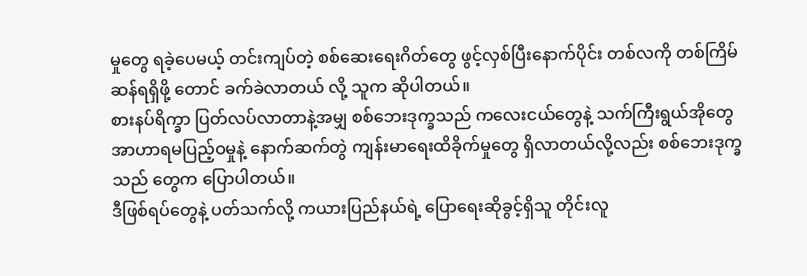မှုတွေ ရခဲ့ပေမယ့် တင်းကျပ်တဲ့ စစ်ဆေးရေးဂိတ်တွေ ဖွင့်လှစ်ပြီးနောက်ပိုင်း တစ်လကို တစ်ကြိမ် ဆန်ရရှိဖို့ တောင် ခက်ခဲလာတယ် လို့ သူက ဆိုပါတယ်။
စားနပ်ရိက္ခာ ပြတ်လပ်လာတာနဲ့အမျှ စစ်ဘေးဒုက္ခသည် ကလေးငယ်တွေနဲ့ သက်ကြီးရွယ်အိုတွေ အာဟာရမပြည့်ဝမှုနဲ့ နောက်ဆက်တွဲ ကျန်းမာရေးထိခိုက်မှုတွေ ရှိလာတယ်လို့လည်း စစ်ဘေးဒုက္ခသည် တွေက ပြောပါတယ်။
ဒီဖြစ်ရပ်တွေနဲ့ ပတ်သက်လို့ ကယားပြည်နယ်ရဲ့ ပြောရေးဆိုခွင့်ရှိသူ တိုင်းလူ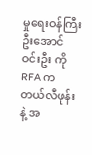မှုရေးဝန်ကြီး ဦးအောင်ဝင်းဦး ကို RFA က တယ်လီဖုန်းနဲ့ အ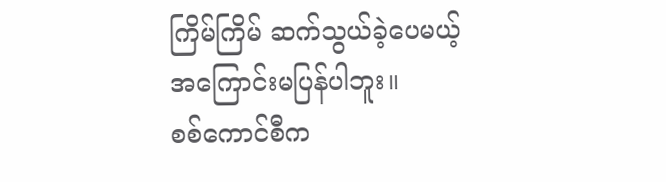ကြိမ်ကြိမ် ဆက်သွယ်ခဲ့ပေမယ့် အကြောင်းမပြန်ပါဘူး။
စစ်ကောင်စီက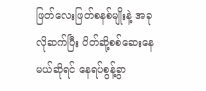ဖြတ်လေးဖြတ်စနစ်မျိုးနဲ့ အခုလိုဆက်ပြီး ပိတ်ဆို့စစ်ဆေးနေမယ်ဆိုရင် နေရပ်စွန့်ခွာ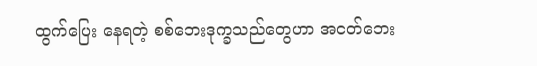ထွက်ပြေး နေရတဲ့ စစ်ဘေးဒုက္ခသည်တွေဟာ အငတ်ဘေး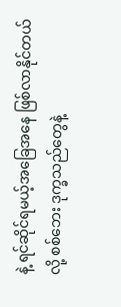နဲ့ ရင်ဆိုင်ရမယ့်အခြေအနေ ဖြစ်လာနိုင်တယ် လို့ စစ်ဘေး ဒုက္ခသည်တွေနဲ့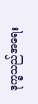ဒုက္ခသည်အရေး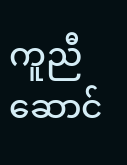ကူညီဆောင်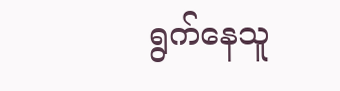ရွက်နေသူ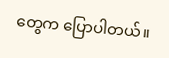တွေက ပြောပါတယ်။